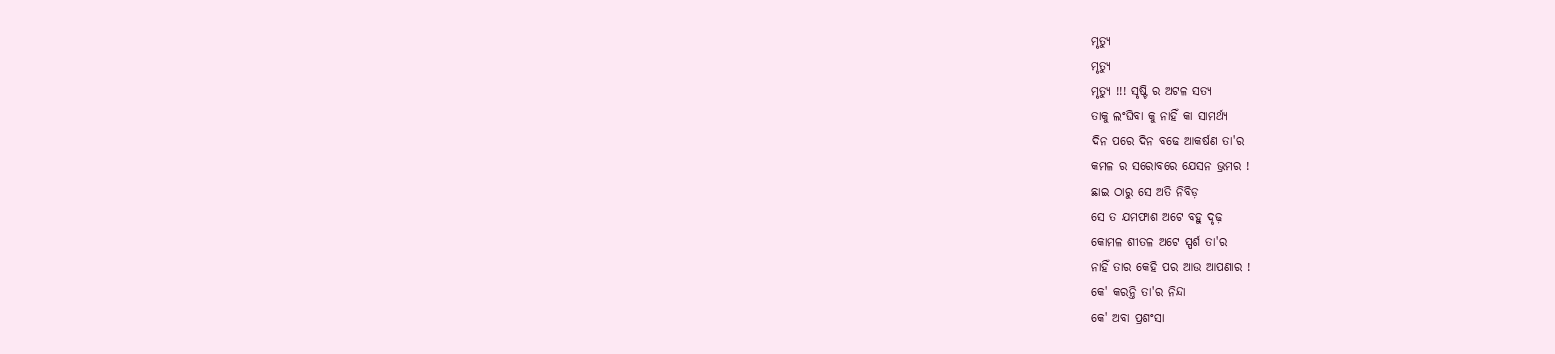ମୃତ୍ୟୁ
ମୃତ୍ୟୁ
ମୃତ୍ୟୁ !!! ସୃଷ୍ଟି ର ଅଟଳ ସତ୍ୟ
ତାକୁ ଲଂଘିବା କୁ ନାହିଁ କା ସାମର୍ଥ୍ୟ
ଦିନ ପରେ ଦିନ ବଢେ ଆକର୍ଷଣ ତା'ର
କମଳ ର ସରୋବରେ ଯେସନ ଭ୍ରମର !
ଛାଇ ଠାରୁ ସେ ଅତି ନିବିଡ଼
ସେ ତ ଯମଫାଶ ଅଟେ ବହୁ ଦୃଢ଼
କୋମଳ ଶୀତଳ ଅଟେ ସ୍ପର୍ଶ ତା'ର
ନାହିଁ ତାର କେହି ପର ଆଉ ଆପଣାର !
କେ' କରନ୍ତି ତା'ର ନିନ୍ଦା
କେ' ଅବା ପ୍ରଶଂସା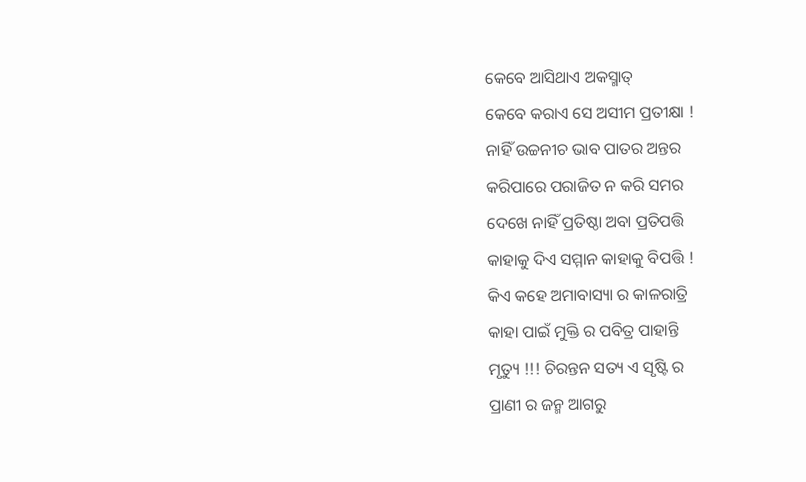କେବେ ଆସିଥାଏ ଅକସ୍ମାତ୍
କେବେ କରାଏ ସେ ଅସୀମ ପ୍ରତୀକ୍ଷା !
ନାହିଁ ଉଚ୍ଚନୀଚ ଭାବ ପାତର ଅନ୍ତର
କରିପାରେ ପରାଜିତ ନ କରି ସମର
ଦେଖେ ନାହିଁ ପ୍ରତିଷ୍ଠା ଅବା ପ୍ରତିପତ୍ତି
କାହାକୁ ଦିଏ ସମ୍ମାନ କାହାକୁ ବିପତ୍ତି !
କିଏ କହେ ଅମାବାସ୍ୟା ର କାଳରାତ୍ରି
କାହା ପାଇଁ ମୁକ୍ତି ର ପବିତ୍ର ପାହାନ୍ତି
ମୃତ୍ୟୁ !!! ଚିରନ୍ତନ ସତ୍ୟ ଏ ସୃଷ୍ଟି ର
ପ୍ରାଣୀ ର ଜନ୍ମ ଆଗରୁ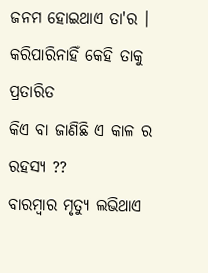ଜନମ ହୋଇଥାଏ ତା'ର ।
କରିପାରିନାହିଁ କେହି ତାକୁ ପ୍ରତାରିତ
କିଏ ବା ଜାଣିଛି ଏ କାଳ ର ରହସ୍ୟ ??
ବାରମ୍ବାର ମୃତ୍ୟୁ ଲଭିଥାଏ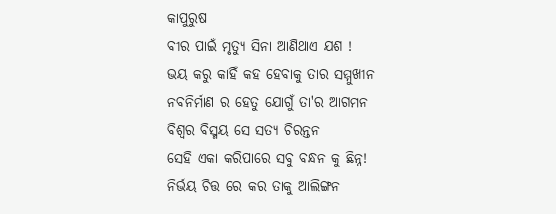କାପୁରୁଷ
ବୀର ପାଇଁ ମୃତ୍ୟୁ ସିନା ଆଣିଥାଏ ଯଶ !
ଭୟ କରୁ କାହିଁ କହ ହେବାକୁ ତାର ସମ୍ମୁଖୀନ
ନବନିର୍ମାଣ ର ହେତୁ ଯୋଗୁଁ ତା'ର ଆଗମନ
ବିଶ୍ବର ବିସ୍ମୟ ସେ ସତ୍ୟ ଚିରନ୍ତନ
ସେହି ଏକା କରିପାରେ ସବୁ ବନ୍ଧନ କୁ ଛିନ୍ନ!
ନିର୍ଭୟ ଚିତ୍ତ ରେ କର ତାକୁ ଆଲିଙ୍ଗନ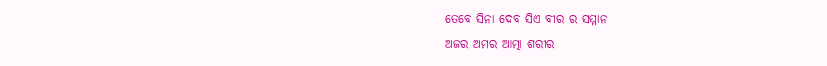ତେବେ ସିନା ଦେବ ସିଏ ବୀର ର ସମ୍ମାନ
ଅଜର ଅମର ଆତ୍ମା ଶରୀର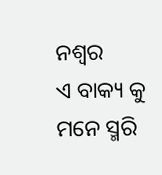ନଶ୍ଵର
ଏ ବାକ୍ୟ କୁ ମନେ ସ୍ମରି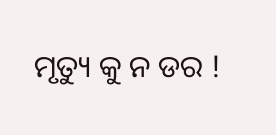ମୃତ୍ୟୁ କୁ ନ ଡର !